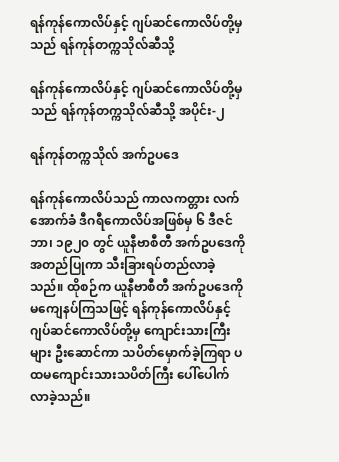ရန်ကုန်ကောလိပ်နှင့် ဂျပ်ဆင်ကောလိပ်တို့မှသည် ရန်ကုန်တက္ကသိုလ်ဆီသို့

ရန်ကုန်ကောလိပ်နှင့် ဂျပ်ဆင်ကောလိပ်တို့မှသည် ရန်ကုန်တက္ကသိုလ်ဆီသို့ အပိုင်း-၂

ရန်ကုန်တက္ကသိုလ် အက်ဥပဒေ

ရန်ကုန်ကောလိပ်သည် ကာလကတ္တား လက်အောက်ခံ ဒီဂရီကောလိပ်အဖြစ်မှ ၆ ဒီဇင်ဘာ၊ ၁၉၂၀ တွင် ယူနီဗာစီတီ အက်ဥပဒေကို အတည်ပြုကာ သီးခြားရပ်တည်လာခဲ့သည်။ ထိုစဉ်က ယူနီဗာစီတီ အက်ဥပဒေကို မကျေနပ်ကြသဖြင့် ရန်ကုန်ကောလိပ်နှင့် ဂျပ်ဆင်ကောလိပ်တို့မှ ကျောင်းသားကြီးများ ဦးဆောင်ကာ သပိတ်မှောက်ခဲ့ကြရာ ပထမကျောင်းသားသပိတ်ကြီး ပေါ်ပေါက်လာခဲ့သည်။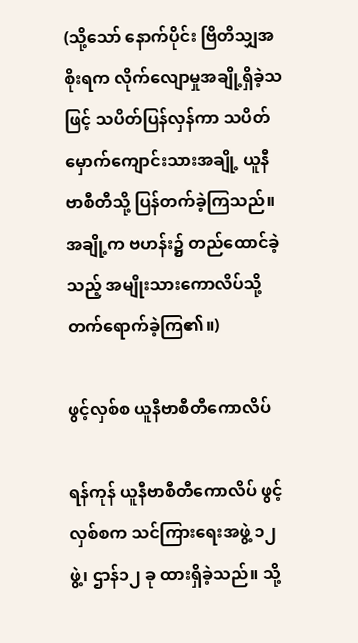(သို့သော် နောက်ပိုင်း ဗြိတိသျှအစိုးရက လိုက်လျောမှုအချို့ရှိခဲ့သဖြင့် သပိတ်ပြန်လှန်ကာ သပိတ်မှောက်ကျောင်းသားအချို့ ယူနီဗာစီတီသို့ ပြန်တက်ခဲ့ကြသည်။ အချို့က ဗဟန်း၌ တည်ထောင်ခဲ့သည့် အမျိုးသားကောလိပ်သို့ တက်ရောက်ခဲ့ကြ၏။)

ဖွင့်လှစ်စ ယူနီဗာစီတီကောလိပ်

ရန်ကုန် ယူနီဗာစီတီကောလိပ် ဖွင့်လှစ်စက သင်ကြားရေးအဖွဲ့ ၁၂ ဖွဲ့၊ ဌာန်၁၂ ခု ထားရှိခဲ့သည်။ သို့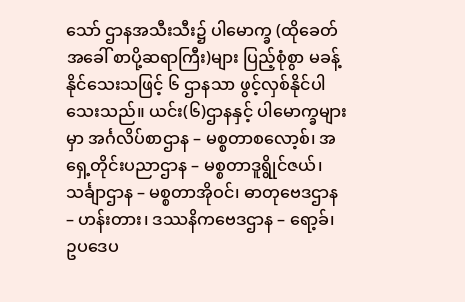သော် ဌာနအသီးသီး၌ ပါမောက္ခ (ထိုခေတ်အခေါ် စာပို့ဆရာကြီး)များ ပြည့်စုံစွာ မခန့်နိုင်သေးသဖြင့် ၆ ဌာနသာ ဖွင့်လှစ်နိုင်ပါသေးသည်။ ယင်း(၆)ဌာနနှင့် ပါမောက္ခများမှာ အင်္ဂလိပ်စာဌာန – မစ္စတာစလော့စ်၊ အရှေ့တိုင်းပညာဌာန – မစ္စတာဒူရွိုင်ဇယ်၊ သင်္ချာဌာန – မစ္စတာအိုဝင်၊ ဓာတုဗေဒဌာန – ဟန်းတား၊ ဒဿနိကဗေဒဌာန – ရော့ခ်၊ ဥပဒေပ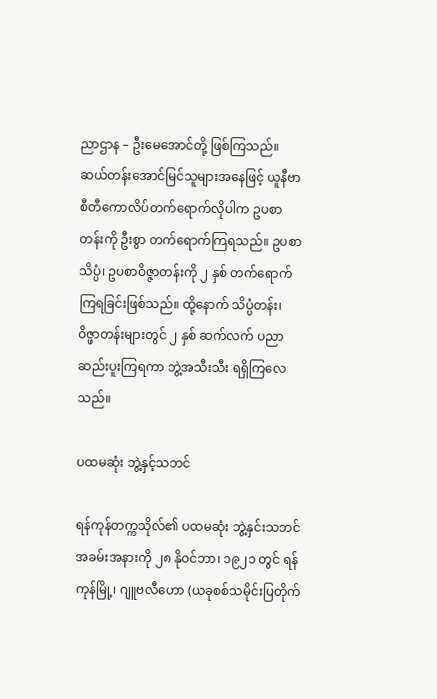ညာဌာန – ဦးမေအောင်တို့ ဖြစ်ကြသည်။
ဆယ်တန်းအောင်မြင်သူများအနေဖြင့် ယူနီဗာစီတီကောလိပ်တက်ရောက်လိုပါက ဥပစာတန်းကို ဦးစွာ တက်ရောက်ကြရသည်။ ဥပစာသိပ္ပံ၊ ဥပစာဝိဇ္ဇာတန်းကို ၂ နှစ် တက်ရောက်ကြရခြင်းဖြစ်သည်။ ထို့နောက် သိပ္ပံတန်း၊ ဝိဇ္ဖာတန်းများတွင် ၂ နှစ် ဆက်လက် ပညာဆည်းပူးကြရကာ ဘွဲ့အသီးသီး ရရှိကြလေသည်။

ပထမဆုံး ဘွဲ့နှင့်သဘင်

ရန်ကုန်တက္ကသိုလ်၏ ပထမဆုံး ဘွဲ့နှင်းသဘင် အခမ်းအနားကို ၂၈ နိုဝင်ဘာ၊ ၁၉၂၁ တွင် ရန်ကုန်မြို့၊ ဂျူဗလီဟော (ယခုစစ်သမိုင်းပြတိုက်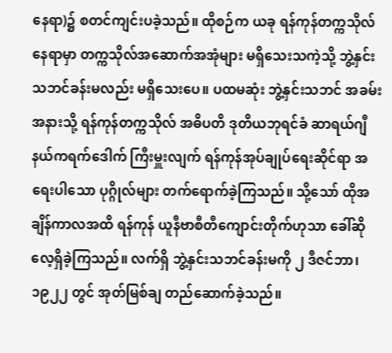နေရာ)၌ စတင်ကျင်းပခဲ့သည်။ ထိုစဉ်က ယခု ရန်ကုန်တက္ကသိုလ်နေရာမှာ တက္ကသိုလ်အဆောက်အအုံများ မရှိသေးသကဲ့သို့ ဘွဲ့နှင်းသဘင်ခန်းမလည်း မရှိသေးပေ။ ပထမဆုံး ဘွဲ့နှင်းသဘင် အခမ်းအနားသို့ ရန်ကုန်တက္ကသိုလ် အဓိပတိ ဒုတိယဘုရင်ခံ ဆာရယ်ဂျီနယ်ကရက်ဒေါက် ကြီးမှူးလျက် ရန်ကုန်အုပ်ချုပ်ရေးဆိုင်ရာ အရေးပါသော ပုဂ္ဂိုလ်များ တက်ရောက်ခဲ့ကြသည်။ သို့သော် ထိုအချိန်ကာလအထိ ရန်ကုန် ယူနီဗာစီတီကျောင်းတိုက်ဟုသာ ခေါ်ဆိုလေ့ရှိခဲ့ကြသည်။ လက်ရှိ ဘွဲ့နှင်းသဘင်ခန်းမကို ၂ ဒီဇင်ဘာ၊ ၁၉၂၂ တွင် အုတ်မြစ်ချ တည်ဆောက်ခဲ့သည်။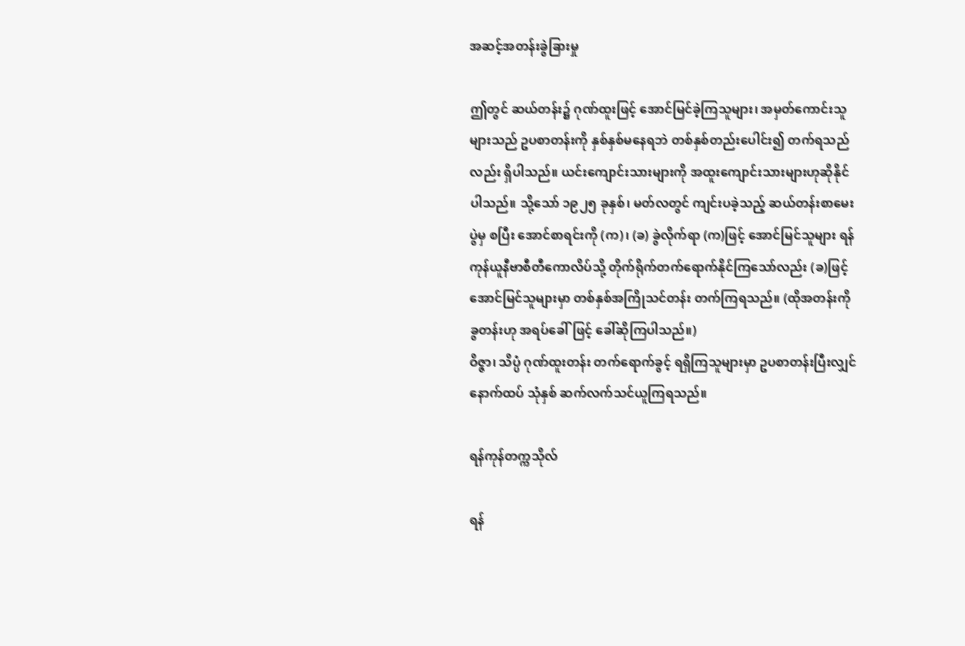အဆင့်အတန်းခွဲခြားမှု

ဤတွင် ဆယ်တန်း၌ ဂုဏ်ထူးဖြင့် အောင်မြင်ခဲ့ကြသူများ၊ အမှတ်ကောင်းသူများသည် ဥပစာတန်းကို နှစ်နှစ်မနေရဘဲ တစ်နှစ်တည်းပေါင်း၍ တက်ရသည်လည်း ရှိပါသည်။ ယင်းကျောင်းသားများကို အထူးကျောင်းသားများဟုဆိုနိုင်ပါသည်။ သို့သော် ၁၉၂၅ ခုနှစ်၊ မတ်လတွင် ကျင်းပခဲ့သည့် ဆယ်တန်းစာမေးပွဲမှ စပြီး အောင်စာရင်းကို (က)၊ (ခ) ခွဲလိုက်ရာ (က)ဖြင့် အောင်မြင်သူများ ရန်ကုန်ယူနီဗာစီတီကောလိပ်သို့ တိုက်ရိုက်တက်ရောက်နိုင်ကြသော်လည်း (ခ)ဖြင့် အောင်မြင်သူများမှာ တစ်နှစ်အကြိုသင်တန်း တက်ကြရသည်။ (ထိုအတန်းကို ခွတန်းဟု အရပ်ခေါ်ဖြင့် ခေါ်ဆိုကြပါသည်။)
ဝိဇ္ဇာ၊ သိပ္ပံ ဂုဏ်ထူးတန်း တက်ရောက်ခွင့် ရရှိကြသူများမှာ ဥပစာတန်းပြီးလျှင် နောက်ထပ် သုံနှစ် ဆက်လက်သင်ယူကြရသည်။

ရန်ကုန်တက္ကသိုလ်

ရန်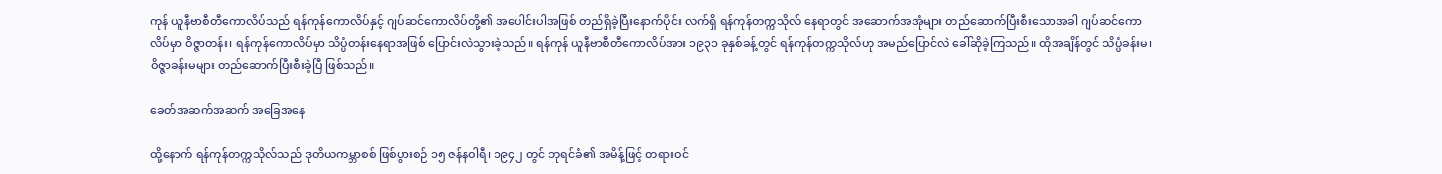ကုန် ယူနီဗာစီတီကောလိပ်သည် ရန်ကုန်ကောလိပ်နှင့် ဂျပ်ဆင်ကောလိပ်တို့၏ အပေါင်းပါအဖြစ် တည်ရှိခဲ့ပြီးနောက်ပိုင်း လက်ရှိ ရန်ကုန်တက္ကသိုလ် နေရာတွင် အဆောက်အအုံများ တည်ဆောက်ပြီးစီးသောအခါ ဂျပ်ဆင်ကောလိပ်မှာ ဝိဇ္ဇာတန်း၊ ရန်ကုန်ကောလိပ်မှာ သိပ္ပံတန်းနေရာအဖြစ် ပြောင်းလဲသွားခဲ့သည်။ ရန်ကုန် ယူနီဗာစီတီကောလိပ်အား ၁၉၃၁ ခုနှစ်ခန့်တွင် ရန်ကုန်တက္ကသိုလ်ဟု အမည်ပြောင်လဲ ခေါ်ဆိုခဲ့ကြသည်။ ထိုအချိန်တွင် သိပ္ပံခန်းမ၊ ဝိဇ္ဇာခန်းမများ တည်ဆောက်ပြီးစီးခဲ့ပြီ ဖြစ်သည်။

ခေတ်အဆက်အဆက် အခြေအနေ

ထို့နောက် ရန်ကုန်တက္ကသိုလ်သည် ဒုတိယကမ္ဘာစစ် ဖြစ်ပွားစဉ် ၁၅ ဇန်နဝါရီ၊ ၁၉၄၂ တွင် ဘုရင်ခံ၏ အမိန့်ဖြင့် တရားဝင်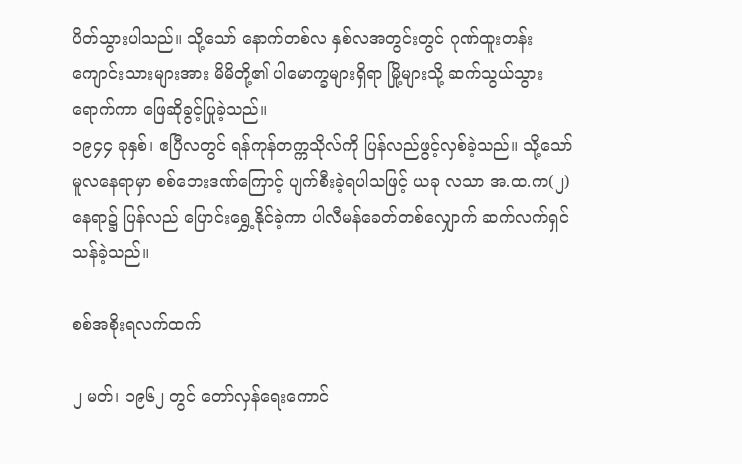ပိတ်သွားပါသည်။ သို့သော် နောက်တစ်လ နှစ်လအတွင်းတွင် ဂုဏ်ထူးတန်းကျောင်းသားများအား မိမိတို့၏ ပါမောက္ခများရှိရာ မြို့များသို့ ဆက်သွယ်သွားရောက်ကာ ဖြေဆိုခွင့်ပြုခဲ့သည်။
၁၉၄၄ ခုနှစ်၊ ဧပြီလတွင် ရန်ကုန်တက္ကသိုလ်ကို ပြန်လည်ဖွင့်လှစ်ခဲ့သည်။ သို့သော် မူလနေရာမှာ စစ်ဘေးဒဏ်ကြောင့် ပျက်စီးခဲ့ရပါသဖြင့် ယခု လသာ အ.ထ.က(၂) နေရာ၌ ပြန်လည် ပြောင်းရွှေ့နိုင်ခဲ့ကာ ပါလီမန်ခေတ်တစ်လျှောက် ဆက်လက်ရှင်သန်ခဲ့သည်။

စစ်အစိုးရလက်ထက်

၂ မတ်၊ ၁၉၆၂ တွင် တော်လှန်ရေးကောင်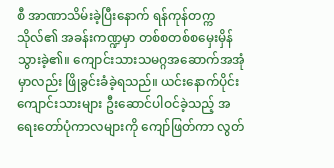စီ အာဏာသိမ်းခဲ့ပြီးနောက် ရန်ကုန်တက္ကသိုလ်၏ အခန်းကဏ္ဍမှာ တစ်စတစ်စမှေးမှိန်သွားခဲ့၏။ ကျောင်းသားသမဂ္ဂအဆောက်အအုံမှာလည်း ဖြိုခွင်းခံခဲ့ရသည်။ ယင်းနောက်ပိုင်း ကျောင်းသားများ ဦးဆောင်ပါဝင်ခဲ့သည့် အရေးတော်ပုံကာလများကို ကျော်ဖြတ်ကာ လွတ်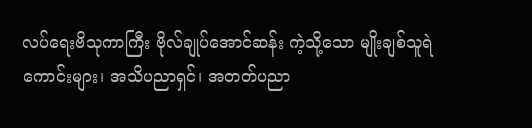လပ်ရေးဗိသုကာကြီး ဗိုလ်ချုပ်အောင်ဆန်း ကဲ့သို့သော မျိုးချစ်သူရဲကောင်းများ၊ အသိပညာရှင်၊ အတတ်ပညာ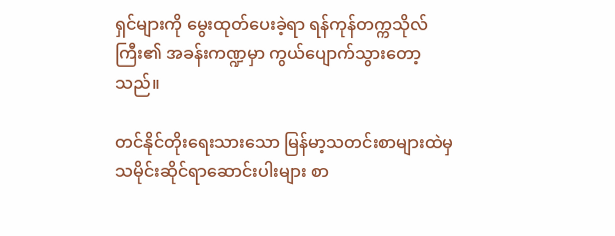ရှင်များကို မွေးထုတ်ပေးခဲ့ရာ ရန်ကုန်တက္ကသိုလ်ကြီး၏ အခန်းကဏ္ဍမှာ ကွယ်ပျောက်သွားတော့သည်။

တင်နိုင်တိုးရေးသားသော မြန်မာ့သတင်းစာများထဲမှ သမိုင်းဆိုင်ရာဆောင်းပါးများ စာ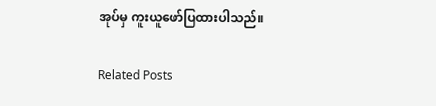အုပ်မှ ကူးယူဖော်ပြထားပါသည်။

Related Posts